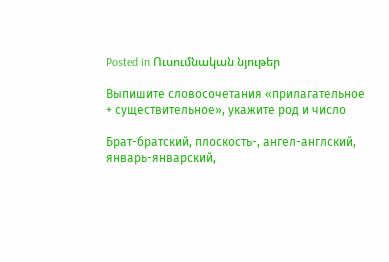Posted in Ուսումնական նյութեր

Выпишите словосочетания «прилагательное + существительное», укажите род и число

Брат-братский, плоскость-, ангел-англский, январь-январский,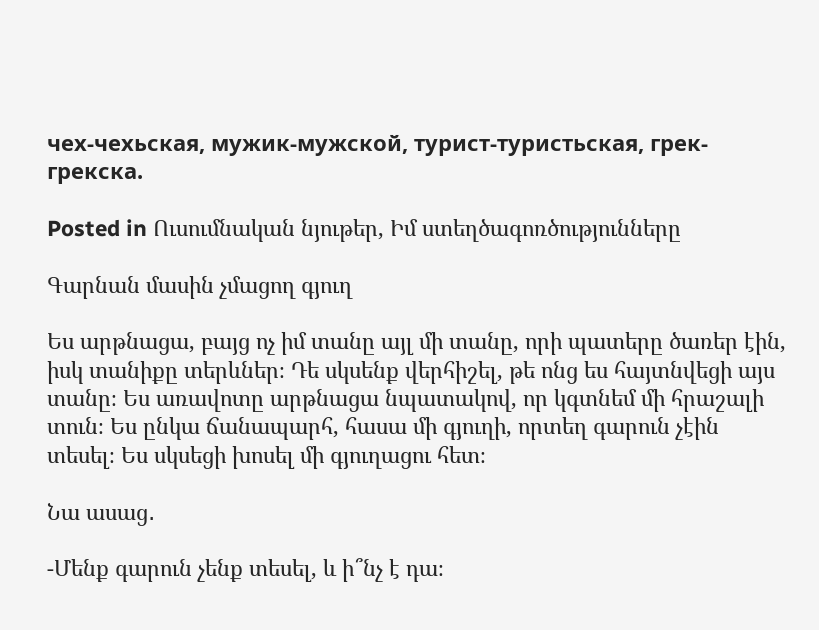чех-чехьская, мужик-мужской, турист-туристьская, грек-грекска.

Posted in Ուսումնական նյութեր, Իմ ստեղծագոռծությունները

Գարնան մասին չմացող գյուղ

Ես արթնացա, բայց ոչ իմ տանը այլ մի տանը, որի պատերը ծառեր էին, իսկ տանիքը տերևներ։ Դե սկսենք վերհիշել, թե ոնց ես հայտնվեցի այս տանը։ Ես առավոտը արթնացա նպատակով, որ կգտնեմ մի հրաշալի տուն։ Ես ընկա ճանապարհ, հասա մի գյուղի, որտեղ գարուն չէին տեսել։ Ես սկսեցի խոսել մի գյուղացու հետ։

Նա ասաց․

-Մենք գարուն չենք տեսել, և ի՞նչ է դա։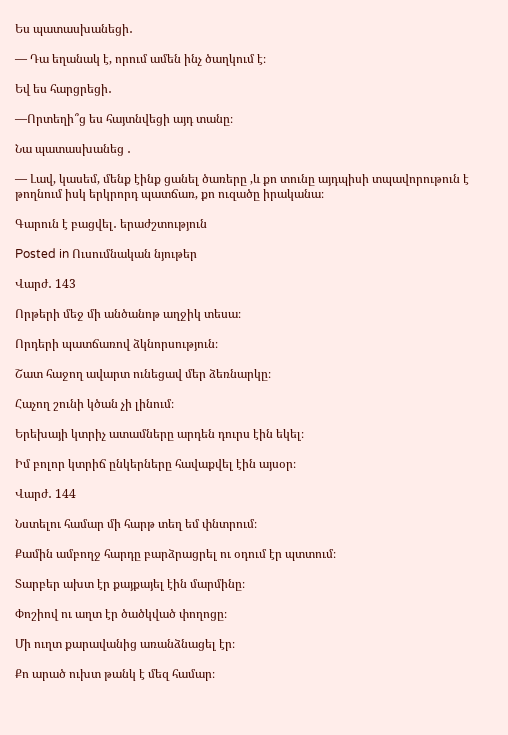Ես պատասխանեցի․

— Դա եղանակ է, որում ամեն ինչ ծաղկում է։

Եվ ես հարցրեցի․

—Որտեղի՞ց ես հայտնվեցի այդ տանը։

Նա պատասխանեց ․

— Լավ, կասեմ, մենք էինք ցանել ծառերը ,և քո տունը այդպիսի տպավորութուն է թողնում իսկ երկրորդ պատճառ, քո ուզածը իրականա։

Գարուն է բացվել․ երաժշտություն

Posted in Ուսումնական նյութեր

Վարժ․ 143

Որթերի մեջ մի անծանոթ աղջիկ տեսա։

Որդերի պատճառով ձկնորսություն։

Շատ հաջող ավարտ ունեցավ մեր ձեռնարկը։

Հաչող շունի կծան չի լինում։

Երեխայի կտրիչ ատամները արդեն դուրս էին եկել։

Իմ բոլոր կտրիճ ընկերները հավաքվել էին այսօր։

Վարժ․ 144

Նստելու համար մի հարթ տեղ եմ փնտրում։

Քամին ամբողջ հարդը բարձրացրել ու օդում էր պտտում։

Տարբեր ախտ էր քայքայել էին մարմինը։

Փոշիով ու աղտ էր ծածկված փողոցը։

Մի ուղտ քարավանից առանձնացել էր։

Քո արած ուխտ թանկ է մեզ համար։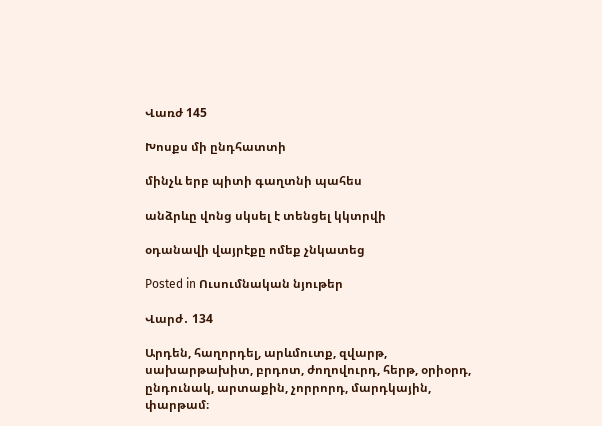Վառժ 145

Խոսքս մի ընդհատտի

մինչև երբ պիտի գաղտնի պահես

անձրևը վոնց սկսել է տենցել կկտրվի

օդանավի վայրէքը ոմեք չնկատեց

Posted in Ուսումնական նյութեր

Վարժ․ 134

Արդեն, հաղորդել, արևմուտք, զվարթ, սախարթախիտ, բրդոտ, ժողովուրդ, հերթ, օրիօրդ, ընդունակ, արտաքին, չորրորդ, մարդկային, փարթամ։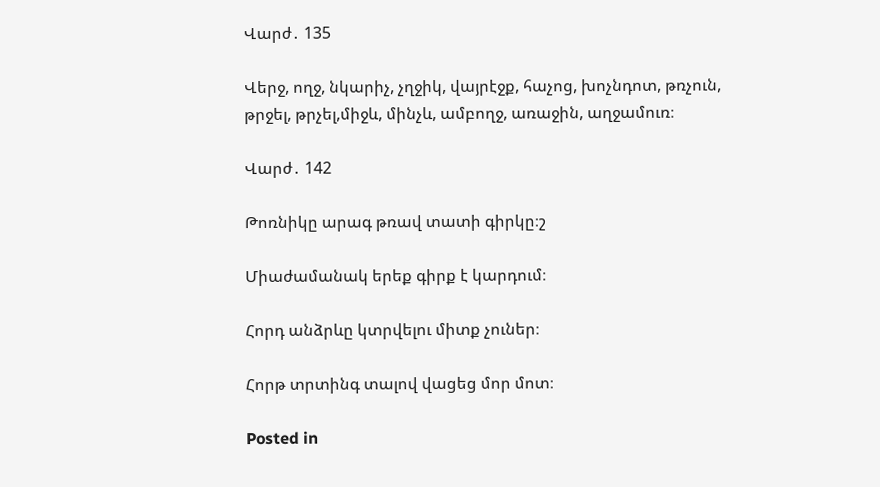Վարժ․ 135

Վերջ, ողջ, նկարիչ, չղջիկ, վայրէջք, հաչոց, խոչնդոտ, թռչուն, թրջել, թրչել,միջև, մինչև, ամբողջ, առաջին, աղջամուռ։

Վարժ․ 142

Թոռնիկը արագ թռավ տատի գիրկը։շ

Միաժամանակ երեք գիրք է կարդում։

Հորդ անձրևը կտրվելու միտք չուներ։

Հորթ տրտինգ տալով վացեց մոր մոտ։

Posted in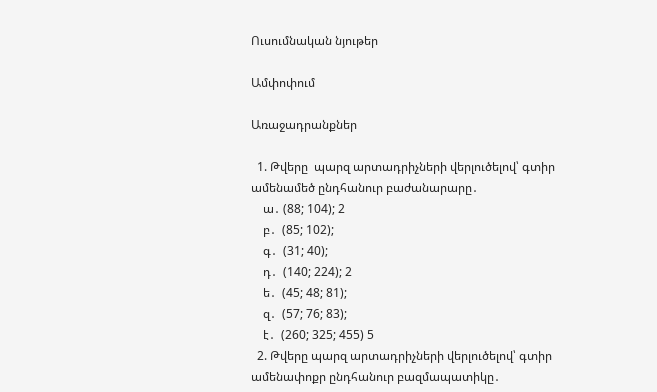Ուսումնական նյութեր

Ամփոփում

Առաջադրանքներ

  1. Թվերը  պարզ արտադրիչների վերլուծելով՝ գտիր ամենամեծ ընդհանուր բաժանարարը․
    ա․ (88; 104); 2
    բ․  (85; 102);
    գ․  (31; 40);
    դ․  (140; 224); 2
    ե․  (45; 48; 81);
    զ․  (57; 76; 83);
    է․  (260; 325; 455) 5
  2. Թվերը պարզ արտադրիչների վերլուծելով՝ գտիր ամենափոքր ընդհանուր բազմապատիկը․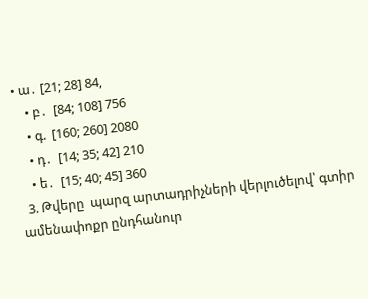• ա․ [21; 28] 84,
    • բ․  [84; 108] 756
    • գ.  [160; 260] 2080
    • դ․  [14; 35; 42] 210
    • ե․  [15; 40; 45] 360
  3. Թվերը  պարզ արտադրիչների վերլուծելով՝ գտիր ամենափոքր ընդհանուր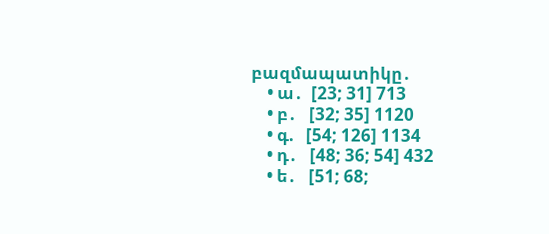բազմապատիկը․
    • ա․  [23; 31] 713
    • բ․   [32; 35] 1120
    • գ.   [54; 126] 1134
    • դ․   [48; 36; 54] 432
    • ե․   [51; 68;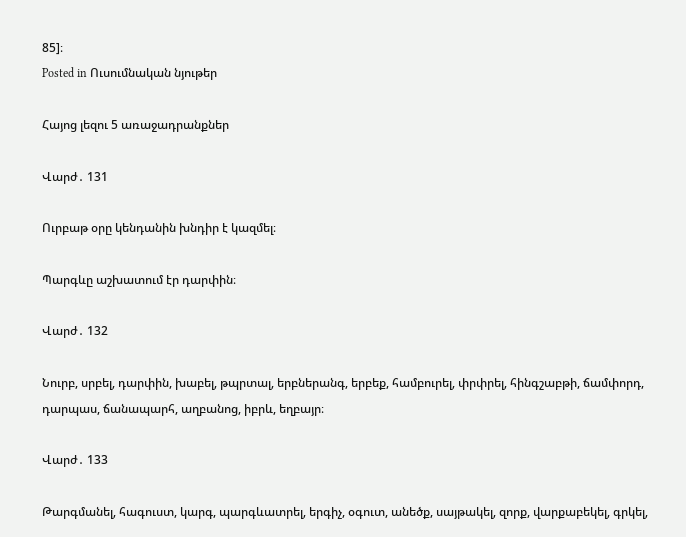85]։
Posted in Ուսումնական նյութեր

Հայոց լեզու 5 առաջադրանքներ

Վարժ․ 131

Ուրբաթ օրը կենդանին խնդիր է կազմել։

Պարգևը աշխատում էր դարփին։

Վարժ․ 132

Նուրբ, սրբել, դարփին, խաբել, թպրտալ, երբներանգ, երբեք, համբուրել, փրփրել, հինգշաբթի, ճամփորդ, դարպաս, ճանապարհ, աղբանոց, իբրև, եղբայր։

Վարժ․ 133

Թարգմանել, հագուստ, կարգ, պարգևատրել, երգիչ, օգուտ, անեծք, սայթակել, զորք, վարքաբեկել, գրկել,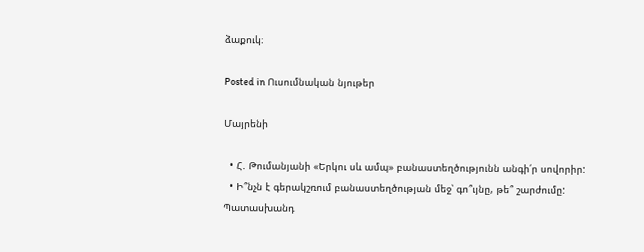ձաքուկ։

Posted in Ուսումնական նյութեր

Մայրենի

  • Հ. Թումանյանի «Երկու սև ամպ» բանաստեղծությունն անգի՛ր սովորիր:
  • Ի՞նչն է գերակշռում բանաստեղծության մեջ՝ գո՞ւյնը, թե՞ շարժումը: Պատասխանդ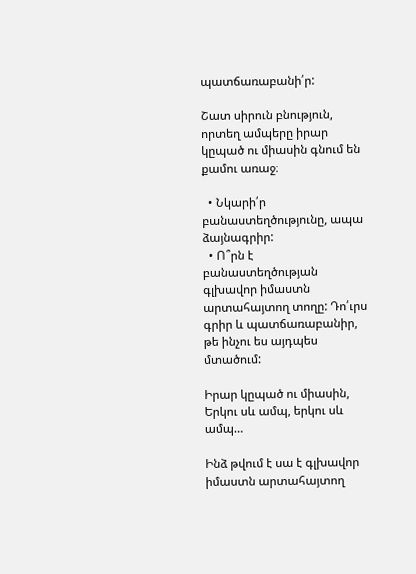պատճառաբանի՛ր:

Շատ սիրուն բնություն, որտեղ ամպերը իրար կըպած ու միասին գնում են քամու առաջ։

  • Նկարի՛ր բանաստեղծությունը, ապա ձայնագրիր:
  • Ո՞րն է բանաստեղծության գլխավոր իմաստն արտահայտող տողը: Դո՛ւրս գրիր և պատճառաբանիր, թե ինչու ես այդպես մտածում:

Իրար կըպած ու միասին,
Երկու սև ամպ, երկու սև ամպ…

Ինձ թվում է սա է գլխավոր իմաստն արտահայտող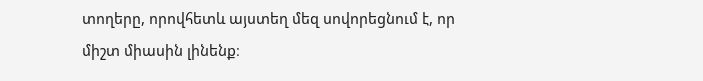տողերը, որովհետև այստեղ մեզ սովորեցնում է, որ միշտ միասին լինենք։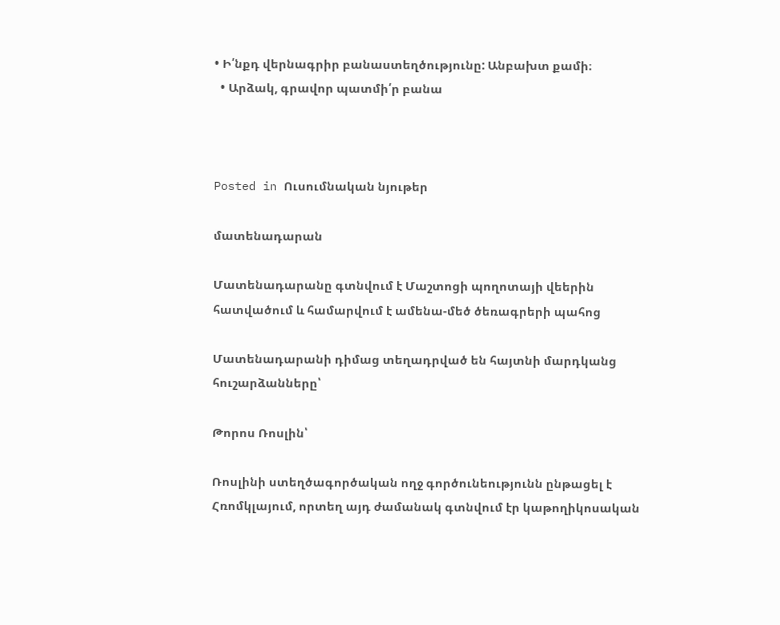• Ի՛նքդ վերնագրիր բանաստեղծությունը: Անբախտ քամի։
  • Արձակ, գրավոր պատմի՛ր բանա



Posted in Ուսումնական նյութեր

մատենադարան

Մատենադարանը գտնվում է Մաշտոցի պողոտայի վեերին հատվածում և համարվում է ամենա-մեծ ծեռագրերի պահոց

Մատենադարանի դիմաց տեղադրված են հայտնի մարդկանց հուշարձանները՝

Թորոս Ռոսլին՝

Ռոսլինի ստեղծագործական ողջ գործունեությունն ընթացել է Հռոմկլայում, որտեղ այդ ժամանակ գտնվում էր կաթողիկոսական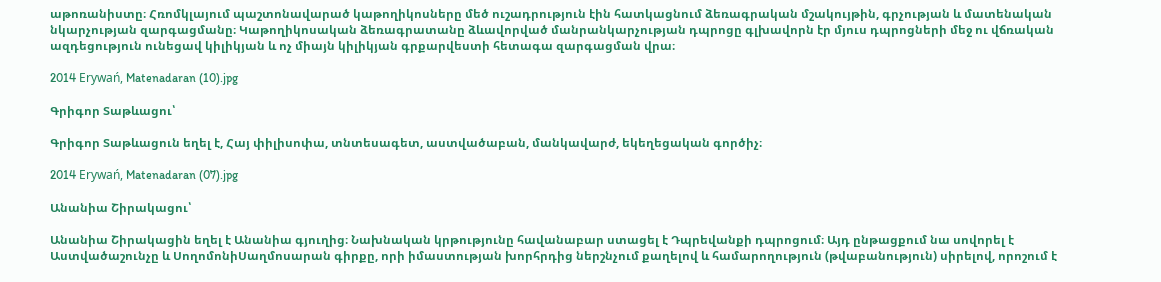աթոռանիստը։ Հռոմկլայում պաշտոնավարած կաթողիկոսները մեծ ուշադրություն էին հատկացնում ձեռագրական մշակույթին, գրչության և մատենական նկարչության զարգացմանը։ Կաթողիկոսական ձեռագրատանը ձևավորված մանրանկարչության դպրոցը գլխավորն էր մյուս դպրոցների մեջ ու վճռական ազդեցություն ունեցավ կիլիկյան և ոչ միայն կիլիկյան գրքարվեստի հետագա զարգացման վրա։

2014 Erywań, Matenadaran (10).jpg

Գրիգոր Տաթևացու՝

Գրիգոր Տաթևացուն եղել է, Հայ փիլիսոփա, տնտեսագետ, աստվածաբան, մանկավարժ, եկեղեցական գործիչ։

2014 Erywań, Matenadaran (07).jpg

Անանիա Շիրակացու՝

Անանիա Շիրակացին եղել է Անանիա գյուղից։ Նախնական կրթությունը հավանաբար ստացել է Դպրեվանքի դպրոցում։ Այդ ընթացքում նա սովորել է Աստվածաշունչը և ՍողոմոնիՍաղմոսարան գիրքը, որի իմաստության խորհրդից ներշնչում քաղելով և համարողություն (թվաբանություն) սիրելով, որոշում է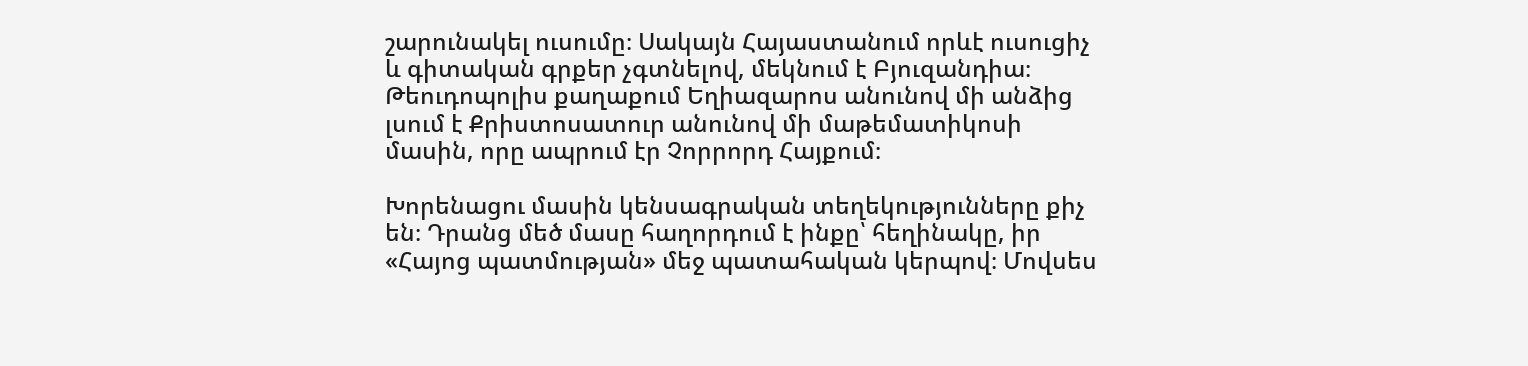շարունակել ուսումը։ Սակայն Հայաստանում որևէ ուսուցիչ և գիտական գրքեր չգտնելով, մեկնում է Բյուզանդիա։ Թեուդոպոլիս քաղաքում Եղիազարոս անունով մի անձից լսում է Քրիստոսատուր անունով մի մաթեմատիկոսի մասին, որը ապրում էր Չորրորդ Հայքում։

Խորենացու մասին կենսագրական տեղեկությունները քիչ են։ Դրանց մեծ մասը հաղորդում է ինքը՝ հեղինակը, իր «Հայոց պատմության» մեջ պատահական կերպով։ Մովսես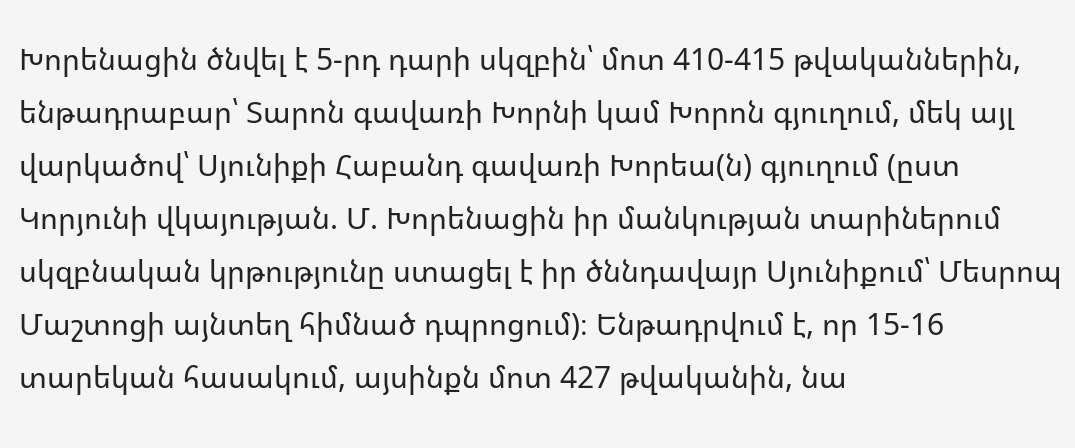Խորենացին ծնվել է 5-րդ դարի սկզբին՝ մոտ 410-415 թվականներին, ենթադրաբար՝ Տարոն գավառի Խորնի կամ Խորոն գյուղում, մեկ այլ վարկածով՝ Սյունիքի Հաբանդ գավառի Խորեա(ն) գյուղում (ըստ Կորյունի վկայության. Մ. Խորենացին իր մանկության տարիներում սկզբնական կրթությունը ստացել է իր ծննդավայր Սյունիքում՝ Մեսրոպ Մաշտոցի այնտեղ հիմնած դպրոցում)։ Ենթադրվում է, որ 15-16 տարեկան հասակում, այսինքն մոտ 427 թվականին, նա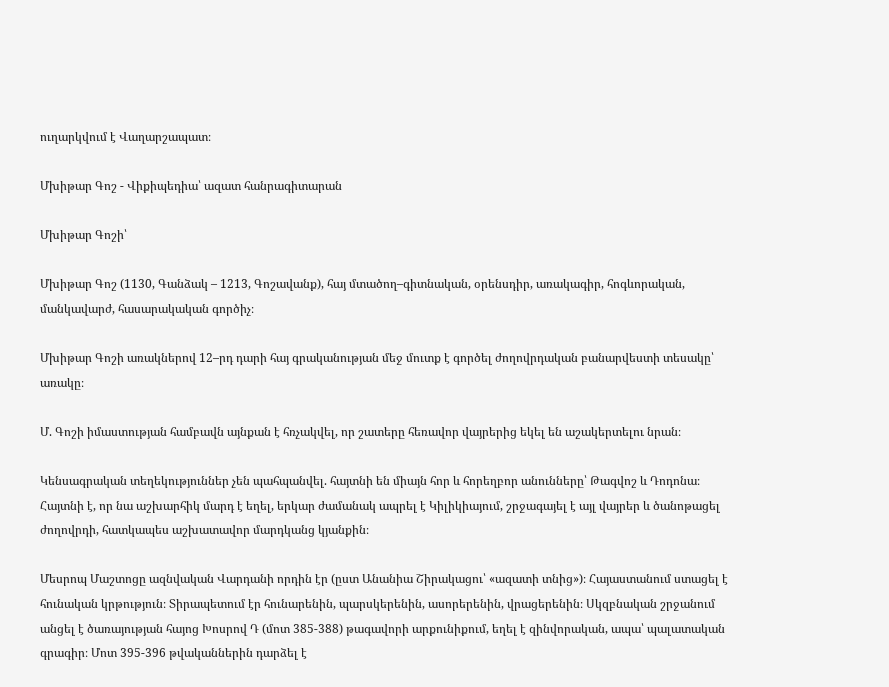ուղարկվում է Վաղարշապատ։

Մխիթար Գոշ - Վիքիպեդիա՝ ազատ հանրագիտարան

Մխիթար Գոշի՝

Մխիթար Գոշ (1130, Գանձակ – 1213, Գոշավանք), հայ մտածող–գիտնական, օրենսդիր, առակագիր, հոգևորական, մանկավարժ, հասարակական գործիչ։

Մխիթար Գոշի առակներով 12–րդ դարի հայ գրականության մեջ մուտք է գործել ժողովրդական բանարվեստի տեսակը՝ առակը։

Մ. Գոշի իմաստության համբավն այնքան է հռչակվել, որ շատերը հեռավոր վայրերից եկել են աշակերտելու նրան։

Կենսագրական տեղեկություններ չեն պահպանվել. հայտնի են միայն հոր և հորեղբոր անունները՝ Թագվոշ և Դոդոնա։ Հայտնի է, որ նա աշխարհիկ մարդ է եղել, երկար ժամանակ ապրել է Կիլիկիայում, շրջագայել է այլ վայրեր և ծանոթացել ժողովրդի, հատկապես աշխատավոր մարդկանց կյանքին։

Մեսրոպ Մաշտոցը ազնվական Վարդանի որդին էր (ըստ Անանիա Շիրակացու՝ «ազատի տնից»)։ Հայաստանում ստացել է հունական կրթություն։ Տիրապետում էր հունարենին, պարսկերենին, ասորերենին, վրացերենին։ Սկզբնական շրջանում անցել է ծառայության հայոց Խոսրով Դ (մոտ 385-388) թագավորի արքունիքում, եղել է զինվորական, ապա՝ պալատական գրագիր։ Մոտ 395-396 թվականներին դարձել է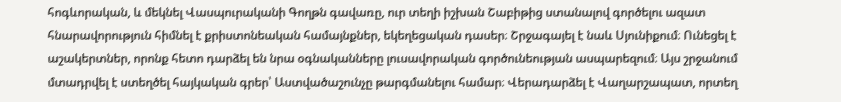հոգևորական, և մեկնել Վասպուրականի Գողթն գավառը, ուր տեղի իշխան Շաբիթից ստանալով գործելու ազատ հնարավորություն հիմնել է քրիստոնեական համայնքներ, եկեղեցական դասեր։ Շրջագայել է նաև Սյունիքում։ Ունեցել է աշակերտներ, որոնք հետո դարձել են նրա օգնականները լուսավորական գործունեության ասպարեզում։ Այս շրջանում մտադրվել է ստեղծել հայկական գրեր՝ Աստվածաշունչը թարգմանելու համար։ Վերադարձել է Վաղարշապատ, որտեղ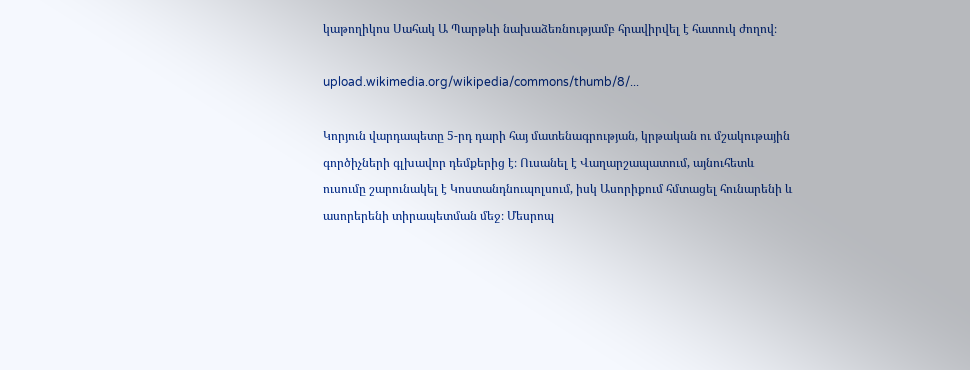կաթողիկոս Սահակ Ա Պարթևի նախաձեռնությամբ հրավիրվել է հատուկ ժողով։

upload.wikimedia.org/wikipedia/commons/thumb/8/...

Կորյուն վարդապետը 5-րդ դարի հայ մատենագրության, կրթական ու մշակութային գործիչների գլխավոր դեմքերից է։ Ուսանել է Վաղարշապատում, այնուհետև ուսումը շարունակել է Կոստանդնուպոլսում, իսկ Ասորիքում հմտացել հունարենի և ասորերենի տիրապետման մեջ։ Մեսրոպ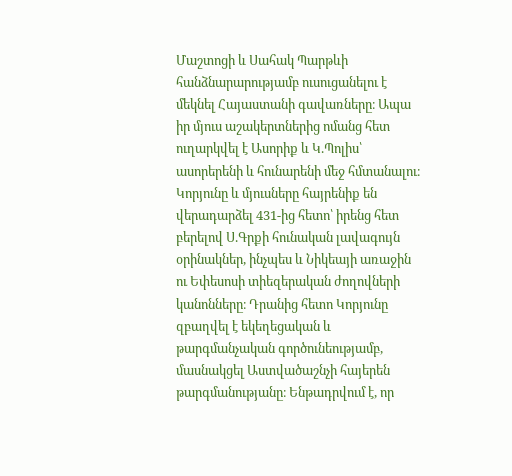Մաշտոցի և Սահակ Պարթևի հանձնարարությամբ ուսուցանելու է մեկնել Հայաստանի գավառները։ Ապա իր մյուս աշակերտներից ոմանց հետ ուղարկվել է Ասորիք և Կ.Պոլիս՝ ասորերենի և հունարենի մեջ հմտանալու։ Կորյունը և մյուսները հայրենիք են վերադարձել 431-ից հետո՝ իրենց հետ բերելով Ս.Գրքի հունական լավագույն օրինակներ, ինչպես և Նիկեայի առաջին ու Եփեսոսի տիեզերական ժողովների կանոնները։ Դրանից հետո Կորյունը զբաղվել է եկեղեցական և թարգմանչական գործունեությամբ, մասնակցել Աստվածաշնչի հայերեն թարգմանությանը։ Ենթադրվում է, որ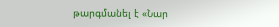թարգմանել է «Նար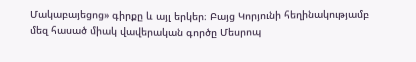Մակաբայեցոց» գիրքը և այլ երկեր։ Բայց Կորյունի հեղինակությամբ մեզ հասած միակ վավերական գործը Մեսրոպ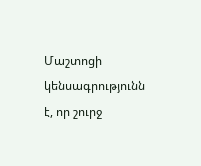Մաշտոցի կենսագրությունն է, որ շուրջ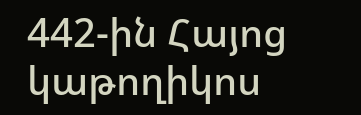442-ին Հայոց կաթողիկոս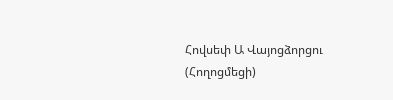Հովսեփ Ա Վայոցձորցու (Հողոցմեցի)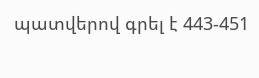պատվերով գրել է 443-451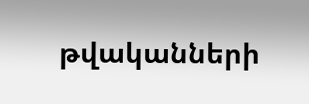թվականների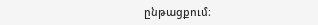ընթացքում։